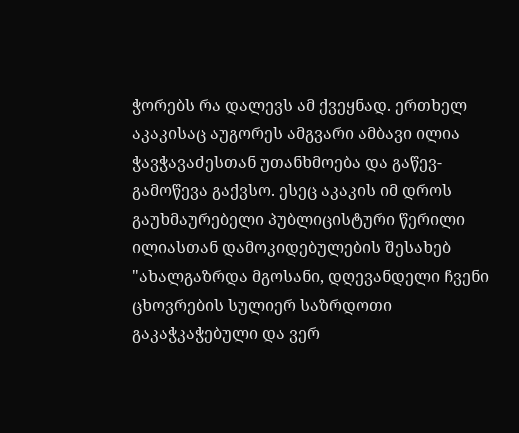ჭორებს რა დალევს ამ ქვეყნად. ერთხელ აკაკისაც აუგორეს ამგვარი ამბავი ილია ჭავჭავაძესთან უთანხმოება და გაწევ-გამოწევა გაქვსო. ესეც აკაკის იმ დროს გაუხმაურებელი პუბლიცისტური წერილი ილიასთან დამოკიდებულების შესახებ
"ახალგაზრდა მგოსანი, დღევანდელი ჩვენი ცხოვრების სულიერ საზრდოთი გაკაჭკაჭებული და ვერ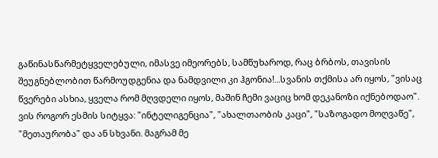გაწინასწარმეტყველებული, იმასვე იმეორებს, სამწუხაროდ, რაც ბრბოს, თავისის შეუგნებლობით წარმოუდგენია და ნამდვილი კი ჰგონია!...სვანის თქმისა არ იყოს, "ვისაც წვერები ასხია, ყველა რომ მღვდელი იყოს, მაშინ ჩემი ვაციც ხომ დეკანოზი იქნებოდაო". ვის როგორ ესმის სიტყვა: "ინტელიგენცია", "ახალთაობის კაცი", "საზოგადო მოღვაწე", "მეთაურობა" და ან სხვანი. მაგრამ მე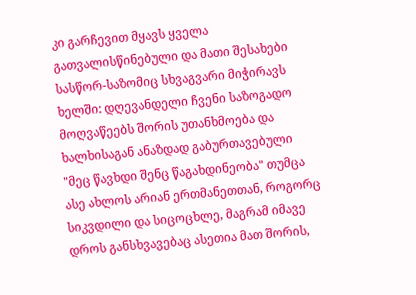კი გარჩევით მყავს ყველა გათვალისწინებული და მათი შესახები სასწორ-საზომიც სხვაგვარი მიჭირავს ხელში: დღევანდელი ჩვენი საზოგადო მოღვაწეებს შორის უთანხმოება და ხალხისაგან ანაზდად გაბურთავებული "მეც წავხდი შენც წაგახდინეობა" თუმცა ასე ახლოს არიან ერთმანეთთან, როგორც სიკვდილი და სიცოცხლე, მაგრამ იმავე დროს განსხვავებაც ასეთია მათ შორის,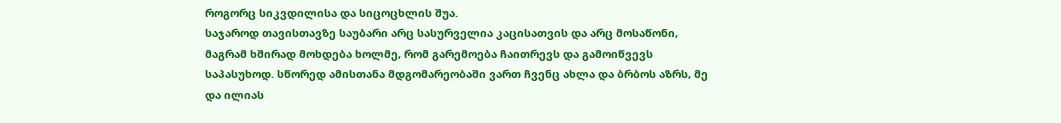როგორც სიკვდილისა და სიცოცხლის შუა.
საჯაროდ თავისთავზე საუბარი არც სასურველია კაცისათვის და არც მოსაწონი, მაგრამ ხშირად მოხდება ხოლმე, რომ გარემოება ჩაითრევს და გამოიწვევს საპასუხოდ. სწორედ ამისთანა მდგომარეობაში ვართ ჩვენც ახლა და ბრბოს აზრს, მე და ილიას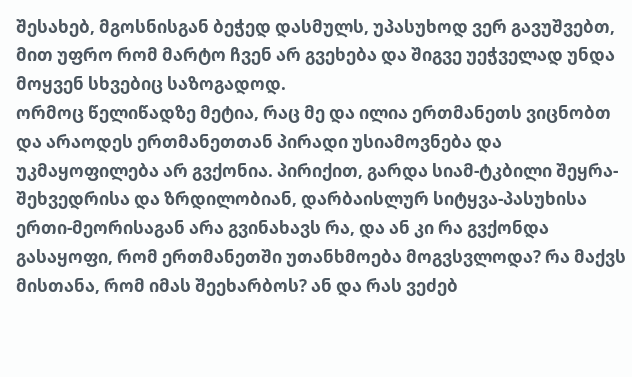შესახებ, მგოსნისგან ბეჭედ დასმულს, უპასუხოდ ვერ გავუშვებთ, მით უფრო რომ მარტო ჩვენ არ გვეხება და შიგვე უეჭველად უნდა მოყვენ სხვებიც საზოგადოდ.
ორმოც წელიწადზე მეტია, რაც მე და ილია ერთმანეთს ვიცნობთ და არაოდეს ერთმანეთთან პირადი უსიამოვნება და უკმაყოფილება არ გვქონია. პირიქით, გარდა სიამ-ტკბილი შეყრა-შეხვედრისა და ზრდილობიან, დარბაისლურ სიტყვა-პასუხისა ერთი-მეორისაგან არა გვინახავს რა, და ან კი რა გვქონდა გასაყოფი, რომ ერთმანეთში უთანხმოება მოგვსვლოდა? რა მაქვს მისთანა, რომ იმას შეეხარბოს? ან და რას ვეძებ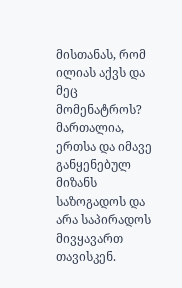მისთანას, რომ ილიას აქვს და მეც მომენატროს? მართალია, ერთსა და იმავე განყენებულ მიზანს საზოგადოს და არა საპირადოს მივყავართ თავისკენ.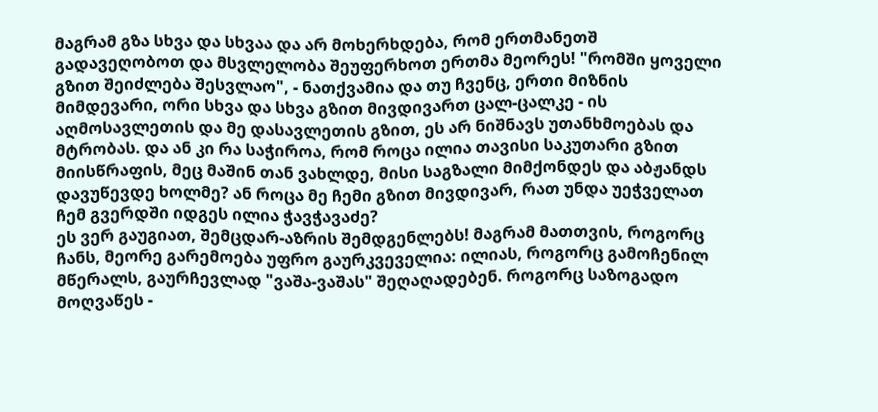მაგრამ გზა სხვა და სხვაა და არ მოხერხდება, რომ ერთმანეთშ გადავეღობოთ და მსვლელობა შეუფერხოთ ერთმა მეორეს! "რომში ყოველი გზით შეიძლება შესვლაო", - ნათქვამია და თუ ჩვენც, ერთი მიზნის მიმდევარი, ორი სხვა და სხვა გზით მივდივართ ცალ-ცალკე - ის აღმოსავლეთის და მე დასავლეთის გზით, ეს არ ნიშნავს უთანხმოებას და მტრობას. და ან კი რა საჭიროა, რომ როცა ილია თავისი საკუთარი გზით მიისწრაფის, მეც მაშინ თან ვახლდე, მისი საგზალი მიმქონდეს და აბჟანდს დავუწევდე ხოლმე? ან როცა მე ჩემი გზით მივდივარ, რათ უნდა უეჭველათ ჩემ გვერდში იდგეს ილია ჭავჭავაძე?
ეს ვერ გაუგიათ, შემცდარ-აზრის შემდგენლებს! მაგრამ მათთვის, როგორც ჩანს, მეორე გარემოება უფრო გაურკვეველია: ილიას, როგორც გამოჩენილ მწერალს, გაურჩევლად "ვაშა-ვაშას" შეღაღადებენ. როგორც საზოგადო მოღვაწეს -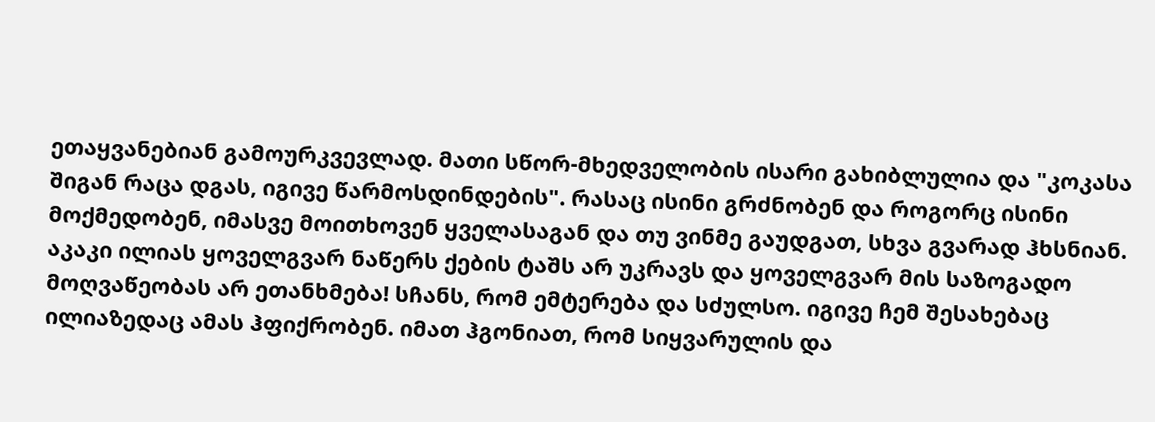ეთაყვანებიან გამოურკვევლად. მათი სწორ-მხედველობის ისარი გახიბლულია და "კოკასა შიგან რაცა დგას, იგივე წარმოსდინდების". რასაც ისინი გრძნობენ და როგორც ისინი მოქმედობენ, იმასვე მოითხოვენ ყველასაგან და თუ ვინმე გაუდგათ, სხვა გვარად ჰხსნიან.
აკაკი ილიას ყოველგვარ ნაწერს ქების ტაშს არ უკრავს და ყოველგვარ მის საზოგადო მოღვაწეობას არ ეთანხმება! სჩანს, რომ ემტერება და სძულსო. იგივე ჩემ შესახებაც ილიაზედაც ამას ჰფიქრობენ. იმათ ჰგონიათ, რომ სიყვარულის და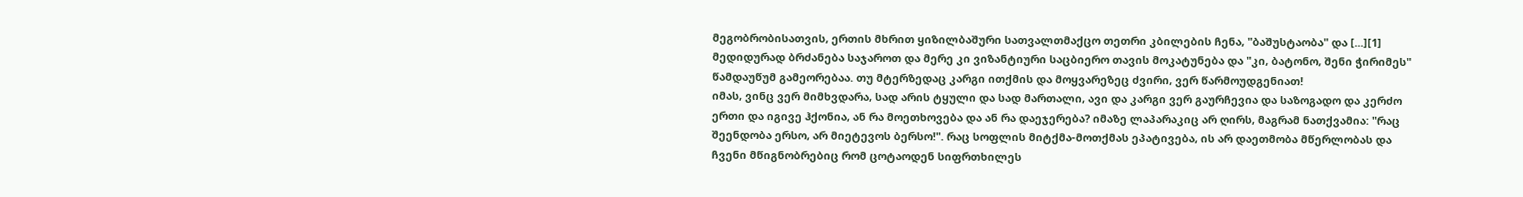მეგობრობისათვის, ერთის მხრით ყიზილბაშური სათვალთმაქცო თეთრი კბილების ჩენა, "ბაშუსტაობა" და [...][1] მედიდურად ბრძანება საჯაროთ და მერე კი ვიზანტიური საცბიერო თავის მოკატუნება და "კი, ბატონო, შენი ჭირიმეს" წამდაუწუმ გამეორებაა. თუ მტერზედაც კარგი ითქმის და მოყვარეზეც ძვირი, ვერ წარმოუდგენიათ!
იმას, ვინც ვერ მიმხვდარა, სად არის ტყული და სად მართალი, ავი და კარგი ვერ გაურჩევია და საზოგადო და კერძო ერთი და იგივე ჰქონია, ან რა მოეთხოვება და ან რა დაეჯერება? იმაზე ლაპარაკიც არ ღირს, მაგრამ ნათქვამია: "რაც შეენდობა ერსო, არ მიეტევოს ბერსო!". რაც სოფლის მიტქმა-მოთქმას ეპატივება, ის არ დაეთმობა მწერლობას და ჩვენი მწიგნობრებიც რომ ცოტაოდენ სიფრთხილეს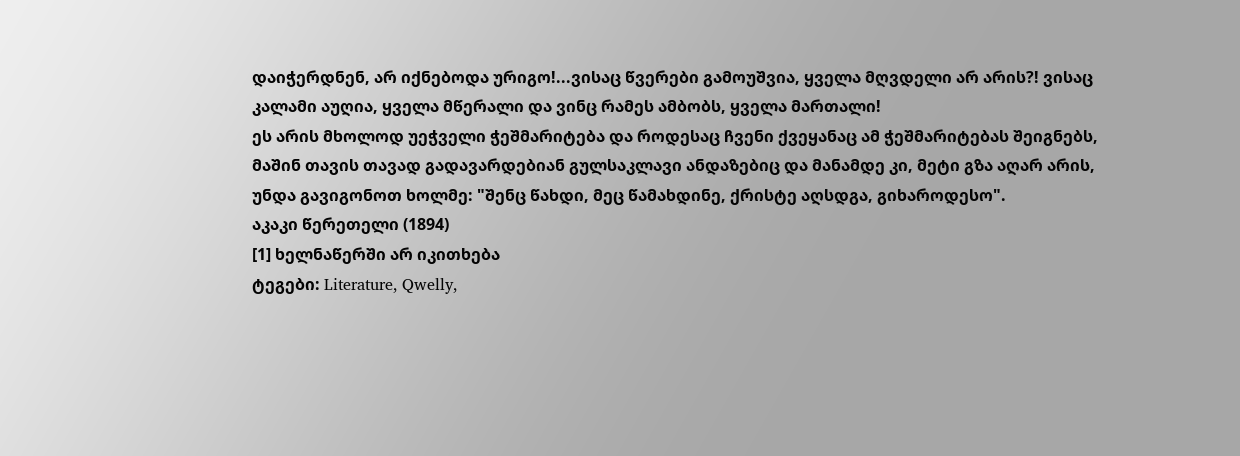დაიჭერდნენ, არ იქნებოდა ურიგო!...ვისაც წვერები გამოუშვია, ყველა მღვდელი არ არის?! ვისაც კალამი აუღია, ყველა მწერალი და ვინც რამეს ამბობს, ყველა მართალი!
ეს არის მხოლოდ უეჭველი ჭეშმარიტება და როდესაც ჩვენი ქვეყანაც ამ ჭეშმარიტებას შეიგნებს, მაშინ თავის თავად გადავარდებიან გულსაკლავი ანდაზებიც და მანამდე კი, მეტი გზა აღარ არის, უნდა გავიგონოთ ხოლმე: "შენც წახდი, მეც წამახდინე, ქრისტე აღსდგა, გიხაროდესო".
აკაკი წერეთელი (1894)
[1] ხელნაწერში არ იკითხება
ტეგები: Literature, Qwelly,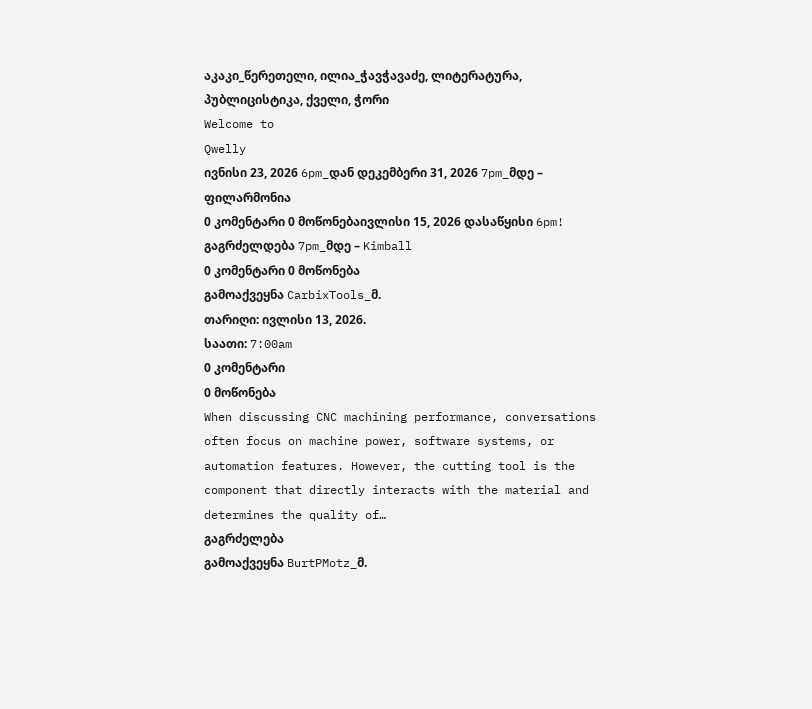აკაკი_წერეთელი, ილია_ჭავჭავაძე, ლიტერატურა, პუბლიცისტიკა, ქველი, ჭორი
Welcome to
Qwelly
ივნისი 23, 2026 6pm_დან დეკემბერი 31, 2026 7pm_მდე – ფილარმონია
0 კომენტარი 0 მოწონებაივლისი 15, 2026 დასაწყისი 6pm! გაგრძელდება 7pm_მდე – Kimball
0 კომენტარი 0 მოწონება
გამოაქვეყნა CarbixTools_მ.
თარიღი: ივლისი 13, 2026.
საათი: 7:00am
0 კომენტარი
0 მოწონება
When discussing CNC machining performance, conversations often focus on machine power, software systems, or automation features. However, the cutting tool is the component that directly interacts with the material and determines the quality of…
გაგრძელება
გამოაქვეყნა BurtPMotz_მ.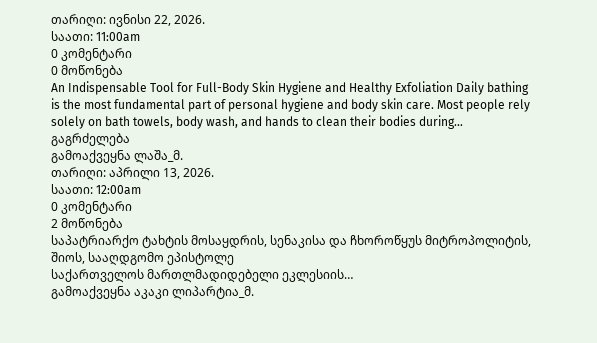თარიღი: ივნისი 22, 2026.
საათი: 11:00am
0 კომენტარი
0 მოწონება
An Indispensable Tool for Full-Body Skin Hygiene and Healthy Exfoliation Daily bathing is the most fundamental part of personal hygiene and body skin care. Most people rely solely on bath towels, body wash, and hands to clean their bodies during…
გაგრძელება
გამოაქვეყნა ლაშა_მ.
თარიღი: აპრილი 13, 2026.
საათი: 12:00am
0 კომენტარი
2 მოწონება
საპატრიარქო ტახტის მოსაყდრის, სენაკისა და ჩხოროწყუს მიტროპოლიტის,
შიოს, სააღდგომო ეპისტოლე
საქართველოს მართლმადიდებელი ეკლესიის…
გამოაქვეყნა აკაკი ლიპარტია_მ.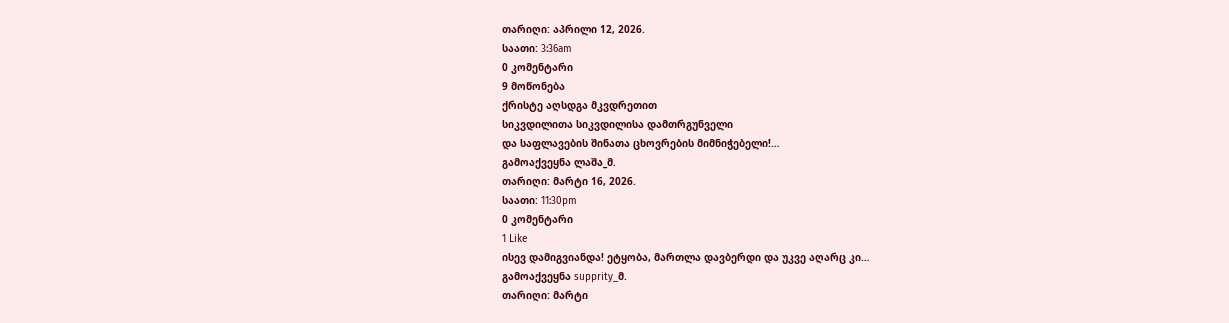თარიღი: აპრილი 12, 2026.
საათი: 3:36am
0 კომენტარი
9 მოწონება
ქრისტე აღსდგა მკვდრეთით
სიკვდილითა სიკვდილისა დამთრგუნველი
და საფლავების შინათა ცხოვრების მიმნიჭებელი!…
გამოაქვეყნა ლაშა_მ.
თარიღი: მარტი 16, 2026.
საათი: 11:30pm
0 კომენტარი
1 Like
ისევ დამიგვიანდა! ეტყობა, მართლა დავბერდი და უკვე აღარც კი…
გამოაქვეყნა supprity_მ.
თარიღი: მარტი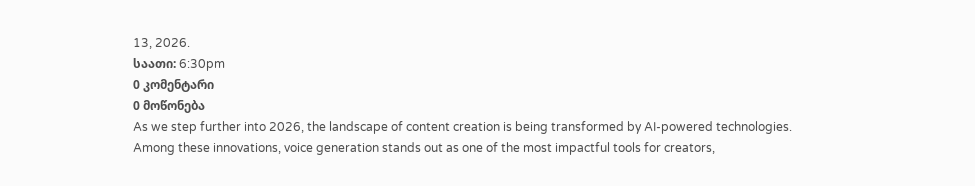13, 2026.
საათი: 6:30pm
0 კომენტარი
0 მოწონება
As we step further into 2026, the landscape of content creation is being transformed by AI-powered technologies. Among these innovations, voice generation stands out as one of the most impactful tools for creators,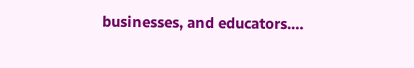businesses, and educators.…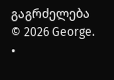გაგრძელება
© 2026 George.
•